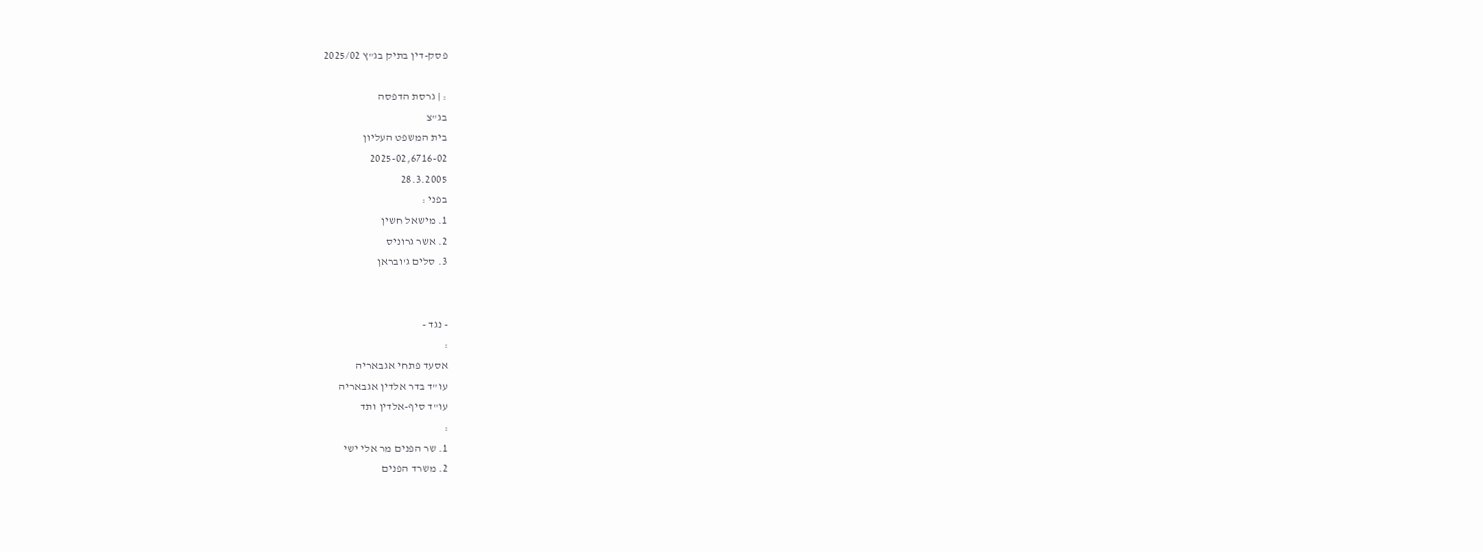פסק-דין בתיק בג"ץ 2025/02

: | גרסת הדפסה
בג"צ
בית המשפט העליון
2025-02,6716-02
28.3.2005
בפני :
1. מישאל חשין
2. אשר גרוניס
3. סלים ג'ובראן


- נגד -
:
אסעד פתחי אגבאריה
עו"ד בדר אלדין אגבאריה
עו"ד סיף-אלדין ותד
:
1. שר הפנים מר אלי ישי
2. משרד הפנים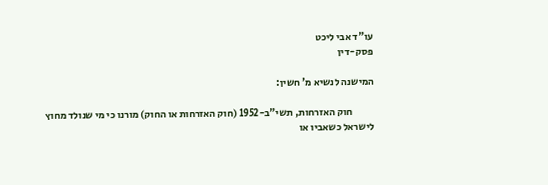עו"ד אבי ליכט
פסק-דין

המישנה לנשיא מ' חשין:

           חוק האזרחות, תשי"ב-1952 (חוק האזרחות או החוק) מורנו כי מי שנולד מחוץ לישראל כשאביו או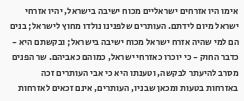אימו היו אזרחים ישראליים מכוח ישיבה בישראל, יהיו אזרחי ישראל מיום לידתם. העותרים שלפנינו נולדו מחוץ לישראל; בנים הם למי שהיה אזרח ישראל מכוח ישיבה בישראל; ובקשתם היא - כדבר החוק - כי יוכרו כאזרחי ישראל, כמוהם כאביהם. שר הפנים מסרב להיעתר לבקשה, וטענתו היא כי אבי העותרים זכה באזרחות בטעות ומכאן שבניו, העותרים, אינם זכאים לאזרחות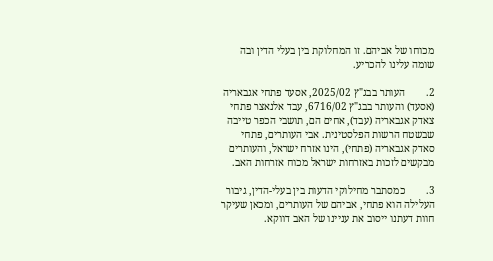מכוחו של אביהם. זו המחלוקת בין בעלי הדין ובה שומה עלינו להכריע.

2.        העותר בבג"ץ 2025/02, אסעד פתחי אגבאריה (אסעד) והעותר בבג"ץ 6716/02, עבד אלנאצר פתחי צאדק אגבאריה (עבד), אחים הם, תושבי הכפר טייבה שבשטח הרשות הפלסטינית. אבי העותרים, פתחי סאדק אגבאריה (פתחי), הינו אזרח ישראל, והעותרים מבקשים לזכות באזרחות ישראל מכוח אזרחות האב.

3.        כמסתבר מחילוקי הדעות בין בעלי-הדין, גיבור העלילה הוא פתחי, אביהם של העותרים, ומכאן שעיקר חוות דעתנו ייסוב את עניינו של האב דווקא.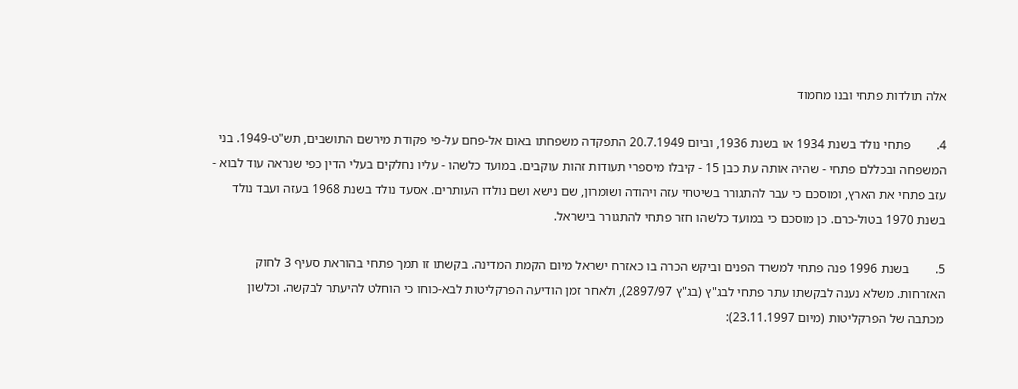אלה תולדות פתחי ובנו מחמוד

4.        פתחי נולד בשנת 1934 או בשנת 1936, וביום 20.7.1949 התפקדה משפחתו באום אל-פחם על-פי פקודת מירשם התושבים, תש"ט-1949. בני המשפחה ובכללם פתחי - שהיה אותה עת כבן 15 - קיבלו מיספרי תעודות זהות עוקבים. במועד כלשהו - עליו נחלקים בעלי הדין כפי שנראה עוד לבוא - עזב פתחי את הארץ, ומוסכם כי עבר להתגורר בשיטחי עזה ויהודה ושומרון, שם נישא ושם נולדו העותרים. אסעד נולד בשנת 1968 בעזה ועבד נולד בשנת 1970 בטול-כרם. כן מוסכם כי במועד כלשהו חזר פתחי להתגורר בישראל.

5.        בשנת 1996 פנה פתחי למשרד הפנים וביקש הכרה בו כאזרח ישראל מיום הקמת המדינה. בקשתו זו תמך פתחי בהוראת סעיף 3 לחוק האזרחות. משלא נענה לבקשתו עתר פתחי לבג"ץ (בג"ץ 2897/97), ולאחר זמן הודיעה הפרקליטות לבא-כוחו כי הוחלט להיעתר לבקשה. וכלשון מכתבה של הפרקליטות (מיום 23.11.1997):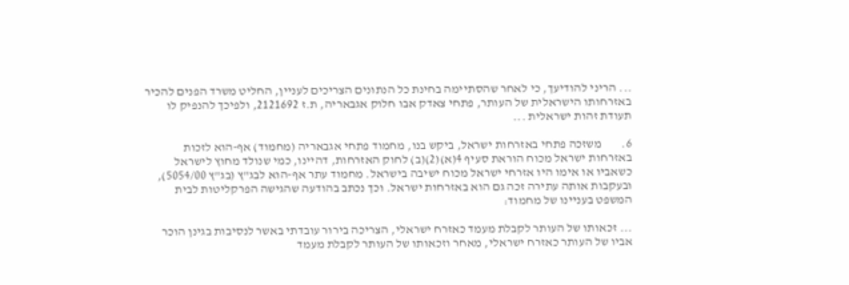... הריני להודיעך, כי לאחר שהסתיימה בחינת כל הנתונים הצריכים לעניין, החליט משרד הפנים להכיר באזרחותו הישראלית של העותר, פתחי צאדק אבו חלוק אגבאריה, ת.ז 2121692, ולפיכך להנפיק לו תעודת זהות ישראלית ...

6.        משזכה פתחי באזרחות ישראל, ביקש בנו, מחמוד פתחי אגבאריה (מחמוד) אף-הוא לזכות באזרחות ישראל מכוח הוראת סעיף 4(א)(2)(ב) לחוק האזרחות, דהיינו, כמי שנולד מחוץ לישראל כשאביו או אימו היו אזרחי ישראל מכוח ישיבה בישראל. מחמוד עתר אף-הוא לבג"ץ (בג"ץ 5054/00), ובעקבות אותה עתירה זכה גם הוא באזרחות ישראל. וכך נכתב בהודעה שהגישה הפרקליטות לבית המשפט בעניינו של מחמוד:

... זכאותו של העותר לקבלת מעמד כאזרח ישראלי, הצריכה בירור עובדתי באשר לנסיבות בגינן הוכר אביו של העותר כאזרח ישראלי, מאחר וזכאותו של העותר לקבלת מעמד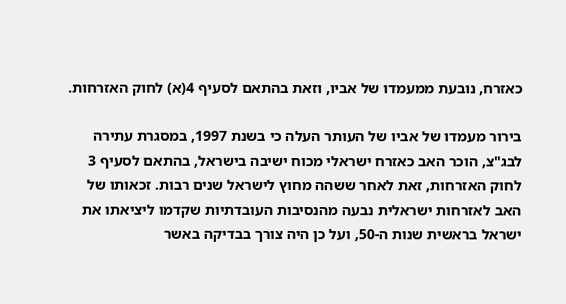כאזרח, נובעת ממעמדו של אביו, וזאת בהתאם לסעיף 4(א) לחוק האזרחות.

בירור מעמדו של אביו של העותר העלה כי בשנת 1997, במסגרת עתירה לבג"צ, הוכר האב כאזרח ישראלי מכוח ישיבה בישראל, בהתאם לסעיף 3 לחוק האזרחות, זאת לאחר ששהה מחוץ לישראל שנים רבות. זכאותו של האב לאזרחות ישראלית נבעה מהנסיבות העובדתיות שקדמו ליציאתו את ישראל בראשית שנות ה-50, ועל כן היה צורך בבדיקה באשר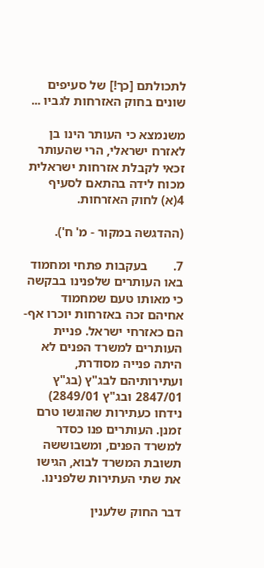לתכולתם [כך!] של סעיפים שונים בחוק האזרחות לגביו ...

משנמצא כי העותר הינו בן לאזרח ישראלי, הרי שהעותר זכאי לקבלת אזרחות ישראלית מכוח לידה בהתאם לסעיף 4(א) לחוק האזרחות.

(ההדגשה במקור - מ' ח').

7.        בעקבות פתחי ומחמוד באו העותרים שלפנינו בבקשה כי מאותו טעם שמחמוד אחיהם זכה באזרחות יוכרו אף-הם כאזרחי ישראל. פניית העותרים למשרד הפנים לא היתה פנייה מסודרת, ועתירותיהם לבג"ץ (בג"ץ 2847/01 ובג"ץ 2849/01) נידחו כעתירות שהוגשו טרם זמנן. העותרים פנו כסדר למשרד הפנים, ומשבוששה תשובת המשרד לבוא, הגישו את שתי העתירות שלפנינו.

דבר החוק שלענין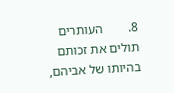8.        העותרים תולים את זכותם בהיותו של אביהם,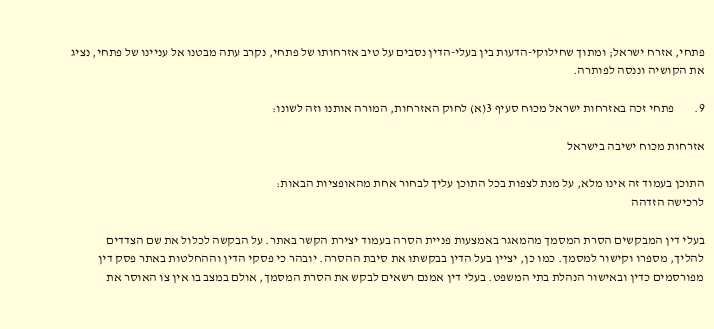פתחי, אזרח ישראל; ומתוך שחילוקי-הדעות בין בעלי-הדין נסבים על טיב אזרחותו של פתחי, נקרב עתה מבטנו אל עניינו של פתחי, נציג את הקושיה וננסה לפותרה.

9.        פתחי זכה באזרחות ישראל מכוח סעיף 3(א) לחוק האזרחות, המורה אותנו וזה לשונו:

אזרחות מכוח ישיבה בישראל

התוכן בעמוד זה אינו מלא, על מנת לצפות בכל התוכן עליך לבחור אחת מהאופציות הבאות:
לרכישה הזדהה

בעלי דין המבקשים הסרת המסמך מהמאגר באמצעות פניית הסרה בעמוד יצירת הקשר באתר. על הבקשה לכלול את שם הצדדים להליך, מספרו וקישור למסמך. כמו כן, יציין בעל הדין בבקשתו את סיבת ההסרה. יובהר כי פסקי הדין וההחלטות באתר פסק דין מפורסמים כדין ובאישור הנהלת בתי המשפט. בעלי דין אמנם רשאים לבקש את הסרת המסמך, אולם במצב בו אין צו האוסר את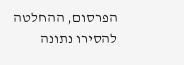הפרסום, ההחלטה להסירו נתונה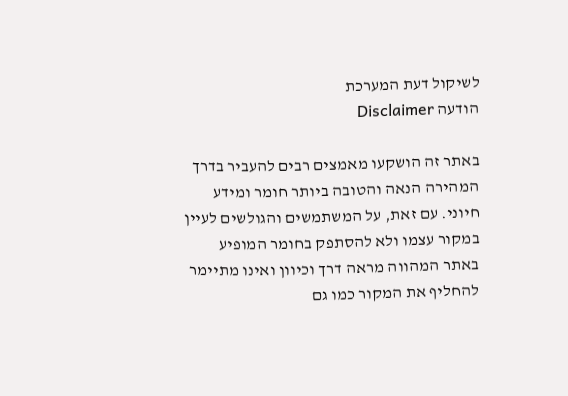לשיקול דעת המערכת
הודעה Disclaimer

באתר זה הושקעו מאמצים רבים להעביר בדרך המהירה הנאה והטובה ביותר חומר ומידע חיוני. עם זאת, על המשתמשים והגולשים לעיין במקור עצמו ולא להסתפק בחומר המופיע באתר המהווה מראה דרך וכיוון ואינו מתיימר להחליף את המקור כמו גם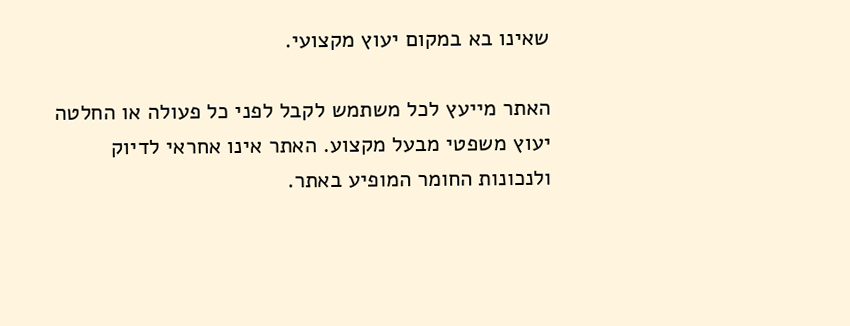שאינו בא במקום יעוץ מקצועי.

האתר מייעץ לכל משתמש לקבל לפני כל פעולה או החלטה יעוץ משפטי מבעל מקצוע. האתר אינו אחראי לדיוק ולנכונות החומר המופיע באתר.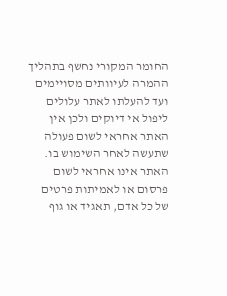החומר המקורי נחשף בתהליך ההמרה לעיוותים מסויימים ועד להעלתו לאתר עלולים ליפול אי דיוקים ולכן אין האתר אחראי לשום פעולה שתעשה לאחר השימוש בו. האתר אינו אחראי לשום פרסום או לאמיתות פרטים של כל אדם, תאגיד או גוף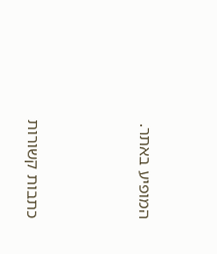המופיע באתר.




כתבות קשורות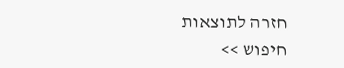חזרה לתוצאות חיפוש >>